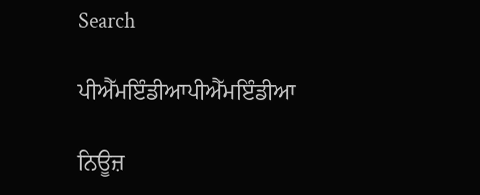Search

ਪੀਐੱਮਇੰਡੀਆਪੀਐੱਮਇੰਡੀਆ

ਨਿਊਜ਼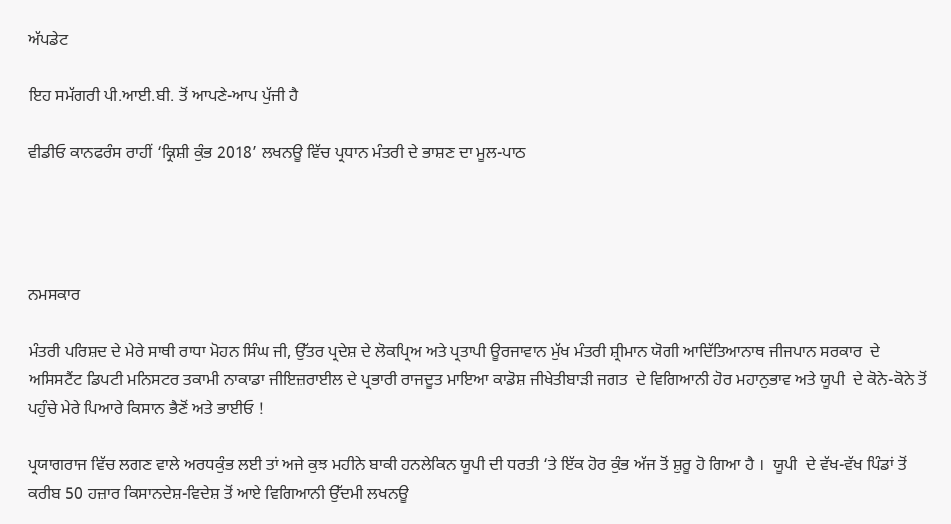ਅੱਪਡੇਟ

ਇਹ ਸਮੱਗਰੀ ਪੀ.ਆਈ.ਬੀ. ਤੋਂ ਆਪਣੇ-ਆਪ ਪੁੱਜੀ ਹੈ

ਵੀਡੀਓ ਕਾਨਫਰੰਸ ਰਾਹੀਂ ‘ਕ੍ਰਿਸ਼ੀ ਕੁੰਭ 2018’ ਲਖਨਊ ਵਿੱਚ ਪ੍ਰਧਾਨ ਮੰਤਰੀ ਦੇ ਭਾਸ਼ਣ ਦਾ ਮੂਲ-ਪਾਠ




ਨਮਸਕਾਰ

ਮੰਤਰੀ ਪਰਿਸ਼ਦ ਦੇ ਮੇਰੇ ਸਾਥੀ ਰਾਧਾ ਮੋਹਨ ਸਿੰਘ ਜੀ, ਉੱਤਰ ਪ੍ਰਦੇਸ਼ ਦੇ ਲੋਕਪ੍ਰਿਅ ਅਤੇ ਪ੍ਰਤਾਪੀ ਊਰਜਾਵਾਨ ਮੁੱਖ ਮੰਤਰੀ ਸ਼੍ਰੀਮਾਨ ਯੋਗੀ ਆਦਿੱਤਿਆਨਾਥ ਜੀਜਪਾਨ ਸਰਕਾਰ  ਦੇ ਅਸਿਸਟੈਂਟ ਡਿਪਟੀ ਮਨਿਸਟਰ ਤਕਾਮੀ ਨਾਕਾਡਾ ਜੀਇਜ਼ਰਾਈਲ ਦੇ ਪ੍ਰਭਾਰੀ ਰਾਜਦੂਤ ਮਾਇਆ ਕਾਡੋਸ਼ ਜੀਖੇਤੀਬਾੜੀ ਜਗਤ  ਦੇ ਵਿਗਿਆਨੀ ਹੋਰ ਮਹਾਨੁਭਾਵ ਅਤੇ ਯੂਪੀ  ਦੇ ਕੋਨੇ-ਕੋਨੇ ਤੋਂ ਪਹੁੰਚੇ ਮੇਰੇ ਪਿਆਰੇ ਕਿਸਾਨ ਭੈਣੋਂ ਅਤੇ ਭਾਈਓ !

ਪ੍ਰਯਾਗਰਾਜ ਵਿੱਚ ਲਗਣ ਵਾਲੇ ਅਰਧਕੁੰਭ ਲਈ ਤਾਂ ਅਜੇ ਕੁਝ ਮਹੀਨੇ ਬਾਕੀ ਹਨਲੇਕਿਨ ਯੂਪੀ ਦੀ ਧਰਤੀ ‘ਤੇ ਇੱਕ ਹੋਰ ਕੁੰਭ ਅੱਜ ਤੋਂ ਸ਼ੁਰੂ ਹੋ ਗਿਆ ਹੈ ।  ਯੂਪੀ  ਦੇ ਵੱਖ-ਵੱਖ ਪਿੰਡਾਂ ਤੋਂ ਕਰੀਬ 50 ਹਜ਼ਾਰ ਕਿਸਾਨਦੇਸ਼-ਵਿਦੇਸ਼ ਤੋਂ ਆਏ ਵਿਗਿਆਨੀ ਉੱਦਮੀ ਲਖਨਊ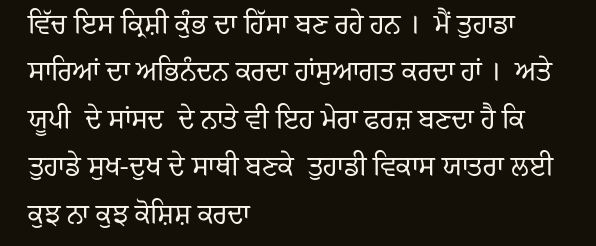ਵਿੱਚ ਇਸ ਕ੍ਰਿਸ਼ੀ ਕੁੰਭ ਦਾ ਹਿੱਸਾ ਬਣ ਰਹੇ ਹਨ ।  ਮੈਂ ਤੁਹਾਡਾ ਸਾਰਿਆਂ ਦਾ ਅਭਿਨੰਦਨ ਕਰਦਾ ਹਾਂਸੁਆਗਤ ਕਰਦਾ ਹਾਂ ।  ਅਤੇ ਯੂਪੀ  ਦੇ ਸਾਂਸਦ  ਦੇ ਨਾਤੇ ਵੀ ਇਹ ਮੇਰਾ ਫਰਜ਼ ਬਣਦਾ ਹੈ ਕਿ ਤੁਹਾਡੇ ਸੁਖ-ਦੁਖ ਦੇ ਸਾਥੀ ਬਣਕੇ  ਤੁਹਾਡੀ ਵਿਕਾਸ ਯਾਤਰਾ ਲਈ ਕੁਝ ਨਾ ਕੁਝ ਕੋਸ਼ਿਸ਼ ਕਰਦਾ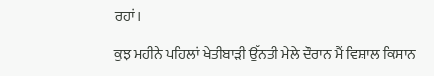ਰਹਾਂ।

ਕੁਝ ਮਹੀਨੇ ਪਹਿਲਾਂ ਖੇਤੀਬਾੜੀ ਉੱਨਤੀ ਮੇਲੇ ਦੌਰਾਨ ਮੈਂ ਵਿਸ਼ਾਲ ਕਿਸਾਨ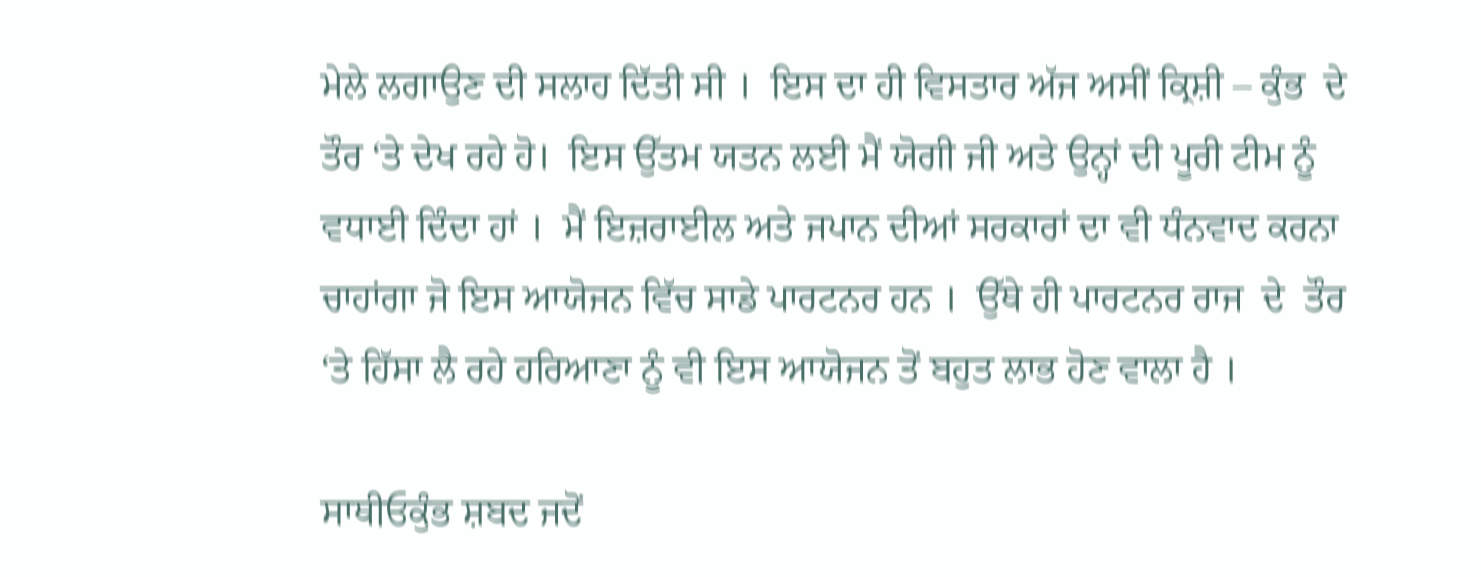ਮੇਲੇ ਲਗਾਉਣ ਦੀ ਸਲਾਹ ਦਿੱਤੀ ਸੀ ।  ਇਸ ਦਾ ਹੀ ਵਿਸਤਾਰ ਅੱਜ ਅਸੀਂ ਕ੍ਰਿਸ਼ੀ – ਕੁੰਭ  ਦੇ ਤੌਰ ‘ਤੇ ਦੇਖ ਰਹੇ ਹੋ।  ਇਸ ਉੱਤਮ ਯਤਨ ਲਈ ਮੈਂ ਯੋਗੀ ਜੀ ਅਤੇ ਉਨ੍ਹਾਂ ਦੀ ਪੂਰੀ ਟੀਮ ਨੂੰ ਵਧਾਈ ਦਿੰਦਾ ਹਾਂ ।  ਮੈਂ ਇਜ਼ਰਾਈਲ ਅਤੇ ਜਪਾਨ ਦੀਆਂ ਸਰਕਾਰਾਂ ਦਾ ਵੀ ਧੰਨਵਾਦ ਕਰਨਾ ਚਾਹਾਂਗਾ ਜੋ ਇਸ ਆਯੋਜਨ ਵਿੱਚ ਸਾਡੇ ਪਾਰਟਨਰ ਹਨ ।  ਉੱਥੇ ਹੀ ਪਾਰਟਨਰ ਰਾਜ  ਦੇ  ਤੌਰ ‘ਤੇ ਹਿੱਸਾ ਲੈ ਰਹੇ ਹਰਿਆਣਾ ਨੂੰ ਵੀ ਇਸ ਆਯੋਜਨ ਤੋਂ ਬਹੁਤ ਲਾਭ ਹੋਣ ਵਾਲਾ ਹੈ ।

ਸਾਥੀਓਕੁੰਭ ਸ਼ਬਦ ਜਦੋਂ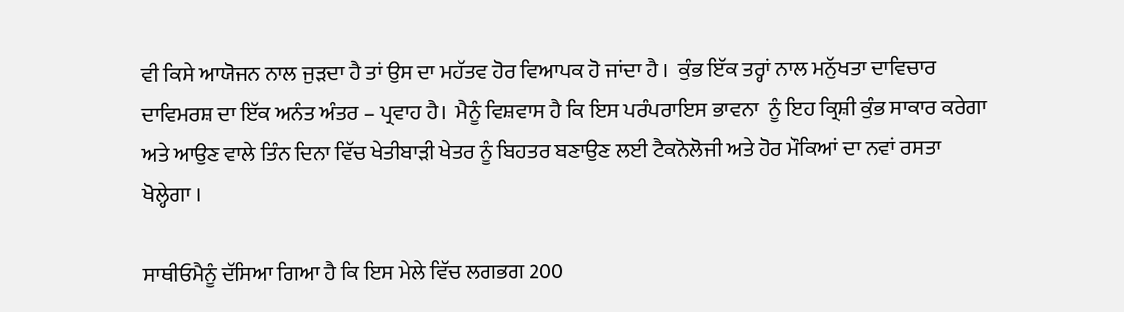ਵੀ ਕਿਸੇ ਆਯੋਜਨ ਨਾਲ ਜੁੜਦਾ ਹੈ ਤਾਂ ਉਸ ਦਾ ਮਹੱਤਵ ਹੋਰ ਵਿਆਪਕ ਹੋ ਜਾਂਦਾ ਹੈ ।  ਕੁੰਭ ਇੱਕ ਤਰ੍ਹਾਂ ਨਾਲ ਮਨੁੱਖਤਾ ਦਾਵਿਚਾਰ ਦਾਵਿਮਰਸ਼ ਦਾ ਇੱਕ ਅਨੰਤ ਅੰਤਰ – ਪ੍ਰਵਾਹ ਹੈ।  ਮੈਨੂੰ ਵਿਸ਼ਵਾਸ ਹੈ ਕਿ ਇਸ ਪਰੰਪਰਾਇਸ ਭਾਵਨਾ  ਨੂੰ ਇਹ ਕ੍ਰਿਸ਼ੀ ਕੁੰਭ ਸਾਕਾਰ ਕਰੇਗਾ ਅਤੇ ਆਉਣ ਵਾਲੇ ਤਿੰਨ ਦਿਨਾ ਵਿੱਚ ਖੇਤੀਬਾੜੀ ਖੇਤਰ ਨੂੰ ਬਿਹਤਰ ਬਣਾਉਣ ਲਈ ਟੈਕਨੋਲੋਜੀ ਅਤੇ ਹੋਰ ਮੌਕਿਆਂ ਦਾ ਨਵਾਂ ਰਸਤਾ ਖੋਲ੍ਹੇਗਾ ।

ਸਾਥੀਓਮੈਨੂੰ ਦੱਸਿਆ ਗਿਆ ਹੈ ਕਿ ਇਸ ਮੇਲੇ ਵਿੱਚ ਲਗਭਗ 200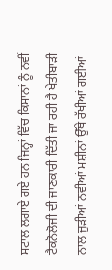ਸਟਾਲ ਲਗਾਏ ਗਏ ਹਨ ਜਿਨ੍ਹਾਂ ਵਿੱਚ ਕਿਸਾਨਾਂ ਨੂੰ ਨਵੀਂ ਟੈਕਨੋਲੋਜੀ ਦੀ ਜਾਣਕਾਰੀ ਦਿੱਤੀ ਜਾ ਰਹੀ ਹੈ ਖੇਤੀਬਾੜੀ ਨਾਲ ਜੁਡ਼ੀਆਂ ਨਵੀਆਂ ਮਸ਼ੀਨਾਂ ਉੱਥੇ ਰੱਖੀਆਂ ਗਈਆਂ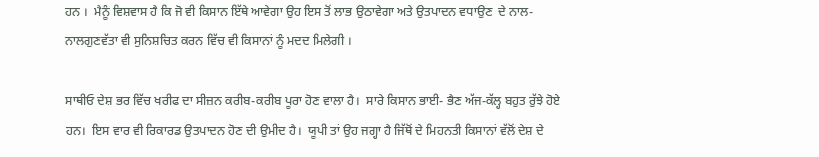ਹਨ ।  ਮੈਨੂੰ ਵਿਸ਼ਵਾਸ ਹੈ ਕਿ ਜੋ ਵੀ ਕਿਸਾਨ ਇੱਥੇ ਆਵੇਗਾ ਉਹ ਇਸ ਤੋਂ ਲਾਭ ਉਠਾਵੇਗਾ ਅਤੇ ਉਤਪਾਦਨ ਵਧਾਉਣ  ਦੇ ਨਾਲ-ਨਾਲਗੁਣਵੱਤਾ ਵੀ ਸੁਨਿਸ਼ਚਿਤ ਕਰਨ ਵਿੱਚ ਵੀ ਕਿਸਾਨਾਂ ਨੂੰ ਮਦਦ ਮਿਲੇਗੀ ।

ਸਾਥੀਓ ਦੇਸ਼ ਭਰ ਵਿੱਚ ਖਰੀਫ ਦਾ ਸੀਜ਼ਨ ਕਰੀਬ-ਕਰੀਬ ਪੂਰਾ ਹੋਣ ਵਾਲਾ ਹੈ।  ਸਾਰੇ ਕਿਸਾਨ ਭਾਈ- ਭੈਣ ਅੱਜ-ਕੱਲ੍ਹ ਬਹੁਤ ਰੁੱਝੇ ਹੋਏ ਹਨ।  ਇਸ ਵਾਰ ਵੀ ਰਿਕਾਰਡ ਉਤਪਾਦਨ ਹੋਣ ਦੀ ਉਮੀਦ ਹੈ।  ਯੂਪੀ ਤਾਂ ਉਹ ਜਗ੍ਹਾ ਹੈ ਜਿੱਥੋਂ ਦੇ ਮਿਹਨਤੀ ਕਿਸਾਨਾਂ ਵੱਲੋਂ ਦੇਸ਼ ਦੇ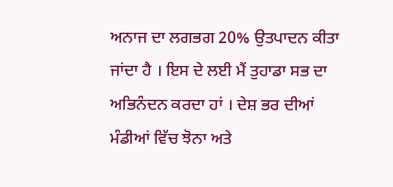ਅਨਾਜ ਦਾ ਲਗਭਗ 20% ਉਤਪਾਦਨ ਕੀਤਾ ਜਾਂਦਾ ਹੈ । ਇਸ ਦੇ ਲਈ ਮੈਂ ਤੁਹਾਡਾ ਸਭ ਦਾ ਅਭਿਨੰਦਨ ਕਰਦਾ ਹਾਂ । ਦੇਸ਼ ਭਰ ਦੀਆਂ ਮੰਡੀਆਂ ਵਿੱਚ ਝੋਨਾ ਅਤੇ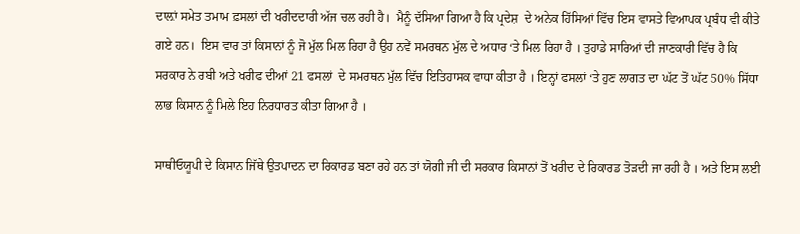ਦਾਲ਼ਾਂ ਸਮੇਤ ਤਮਾਮ ਫ਼ਸਲਾਂ ਦੀ ਖਰੀਦਦਾਰੀ ਅੱਜ ਚਲ ਰਹੀ ਹੈ।  ਮੈਨੂੰ ਦੱਸਿਆ ਗਿਆ ਹੈ ਕਿ ਪ੍ਰਦੇਸ਼  ਦੇ ਅਨੇਕ ਹਿੱਸਿਆਂ ਵਿੱਚ ਇਸ ਵਾਸਤੇ ਵਿਆਪਕ ਪ੍ਰਬੰਧ ਵੀ ਕੀਤੇ ਗਏ ਹਨ।  ਇਸ ਵਾਰ ਤਾਂ ਕਿਸਾਨਾਂ ਨੂੰ ਜੋ ਮੁੱਲ ਮਿਲ ਰਿਹਾ ਹੈ ਉਹ ਨਵੇਂ ਸਮਰਥਨ ਮੁੱਲ ਦੇ ਅਧਾਰ ‘ਤੇ ਮਿਲ ਰਿਹਾ ਹੈ । ਤੁਹਾਡੇ ਸਾਰਿਆਂ ਦੀ ਜਾਣਕਾਰੀ ਵਿੱਚ ਹੈ ਕਿ ਸਰਕਾਰ ਨੇ ਰਬੀ ਅਤੇ ਖਰੀਫ ਦੀਆਂ 21 ਫਸਲਾਂ  ਦੇ ਸਮਰਥਨ ਮੁੱਲ ਵਿੱਚ ਇਤਿਹਾਸਕ ਵਾਧਾ ਕੀਤਾ ਹੈ । ਇਨ੍ਹਾਂ ਫਸਲਾਂ ‘ਤੇ ਹੁਣ ਲਾਗਤ ਦਾ ਘੱਟ ਤੋਂ ਘੱਟ 50% ਸਿੱਧਾ ਲਾਭ ਕਿਸਾਨ ਨੂੰ ਮਿਲੇ ਇਹ ਨਿਰਧਾਰਤ ਕੀਤਾ ਗਿਆ ਹੈ ।

ਸਾਥੀਓਯੂਪੀ ਦੇ ਕਿਸਾਨ ਜਿੱਥੇ ਉਤਪਾਦਨ ਦਾ ਰਿਕਾਰਡ ਬਣਾ ਰਹੇ ਹਨ ਤਾਂ ਯੋਗੀ ਜੀ ਦੀ ਸਰਕਾਰ ਕਿਸਾਨਾਂ ਤੋਂ ਖਰੀਦ ਦੇ ਰਿਕਾਰਡ ਤੋੜਦੀ ਜਾ ਰਹੀ ਹੈ । ਅਤੇ ਇਸ ਲਈ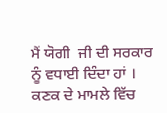ਮੈਂ ਯੋਗੀ  ਜੀ ਦੀ ਸਰਕਾਰ ਨੂੰ ਵਧਾਈ ਦਿੰਦਾ ਹਾਂ । ਕਣਕ ਦੇ ਮਾਮਲੇ ਵਿੱਚ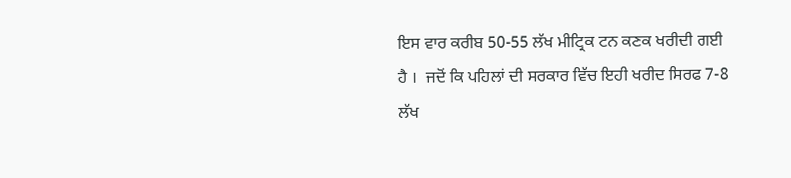ਇਸ ਵਾਰ ਕਰੀਬ 50-55 ਲੱਖ ਮੀਟ੍ਰਿਕ ਟਨ ਕਣਕ ਖਰੀਦੀ ਗਈ ਹੈ ।  ਜਦੋਂ ਕਿ ਪਹਿਲਾਂ ਦੀ ਸਰਕਾਰ ਵਿੱਚ ਇਹੀ ਖਰੀਦ ਸਿਰਫ 7-8 ਲੱਖ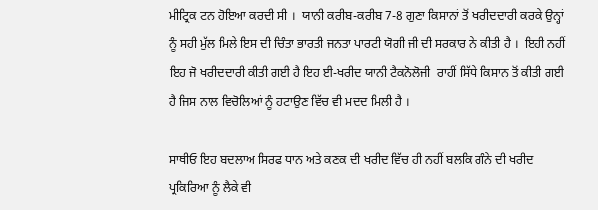ਮੀਟ੍ਰਿਕ ਟਨ ਹੋਇਆ ਕਰਦੀ ਸੀ ।  ਯਾਨੀ ਕਰੀਬ-ਕਰੀਬ 7-8 ਗੁਣਾ ਕਿਸਾਨਾਂ ਤੋਂ ਖਰੀਦਦਾਰੀ ਕਰਕੇ ਉਨ੍ਹਾਂ ਨੂੰ ਸਹੀ ਮੁੱਲ ਮਿਲੇ ਇਸ ਦੀ ਚਿੰਤਾ ਭਾਰਤੀ ਜਨਤਾ ਪਾਰਟੀ ਯੋਗੀ ਜੀ ਦੀ ਸਰਕਾਰ ਨੇ ਕੀਤੀ ਹੈ ।  ਇਹੀ ਨਹੀਂ ਇਹ ਜੋ ਖਰੀਦਦਾਰੀ ਕੀਤੀ ਗਈ ਹੈ ਇਹ ਈ-ਖਰੀਦ ਯਾਨੀ ਟੈਕਨੋਲੋਜੀ  ਰਾਹੀਂ ਸਿੱਧੇ ਕਿਸਾਨ ਤੋਂ ਕੀਤੀ ਗਈ ਹੈ ਜਿਸ ਨਾਲ ਵਿਚੋਲਿਆਂ ਨੂੰ ਹਟਾਉਣ ਵਿੱਚ ਵੀ ਮਦਦ ਮਿਲੀ ਹੈ ।

ਸਾਥੀਓ ਇਹ ਬਦਲਾਅ ਸਿਰਫ ਧਾਨ ਅਤੇ ਕਣਕ ਦੀ ਖਰੀਦ ਵਿੱਚ ਹੀ ਨਹੀਂ ਬਲਕਿ ਗੰਨੇ ਦੀ ਖਰੀਦ ਪ੍ਰਕਿਰਿਆ ਨੂੰ ਲੈਕੇ ਵੀ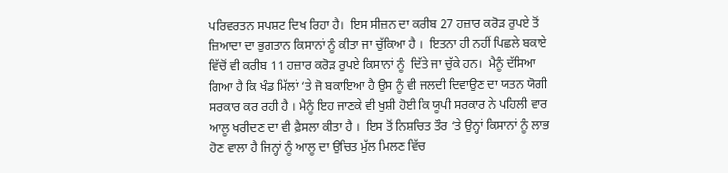ਪਰਿਵਰਤਨ ਸਪਸ਼ਟ ਦਿਖ ਰਿਹਾ ਹੈ।  ਇਸ ਸੀਜ਼ਨ ਦਾ ਕਰੀਬ 27 ਹਜ਼ਾਰ ਕਰੋਡ਼ ਰੁਪਏ ਤੋਂ ਜ਼ਿਆਦਾ ਦਾ ਭੁਗਤਾਨ ਕਿਸਾਨਾਂ ਨੂੰ ਕੀਤਾ ਜਾ ਚੁੱਕਿਆ ਹੈ ।  ਇਤਨਾ ਹੀ ਨਹੀਂ ਪਿਛਲੇ ਬਕਾਏ ਵਿੱਚੋਂ ਵੀ ਕਰੀਬ 11 ਹਜ਼ਾਰ ਕਰੋਡ਼ ਰੁਪਏ ਕਿਸਾਨਾਂ ਨੂੰ  ਦਿੱਤੇ ਜਾ ਚੁੱਕੇ ਹਨ।  ਮੈਨੂੰ ਦੱਸਿਆ ਗਿਆ ਹੈ ਕਿ ਖੰਡ ਮਿੱਲਾਂ ‘ਤੇ ਜੋ ਬਕਾਇਆ ਹੈ ਉਸ ਨੂੰ ਵੀ ਜਲਦੀ ਦਿਵਾਉਣ ਦਾ ਯਤਨ ਯੋਗੀ ਸਰਕਾਰ ਕਰ ਰਹੀ ਹੈ । ਮੈਨੂੰ ਇਹ ਜਾਣਕੇ ਵੀ ਖੁਸ਼ੀ ਹੋਈ ਕਿ ਯੂਪੀ ਸਰਕਾਰ ਨੇ ਪਹਿਲੀ ਵਾਰ ਆਲੂ ਖਰੀਦਣ ਦਾ ਵੀ ਫ਼ੈਸਲਾ ਕੀਤਾ ਹੈ ।  ਇਸ ਤੋਂ ਨਿਸ਼ਚਿਤ ਤੌਰ ‘ਤੇ ਉਨ੍ਹਾਂ ਕਿਸਾਨਾਂ ਨੂੰ ਲਾਭ ਹੋਣ ਵਾਲਾ ਹੈ ਜਿਨ੍ਹਾਂ ਨੂੰ ਆਲੂ ਦਾ ਉਚਿਤ ਮੁੱਲ ਮਿਲਣ ਵਿੱਚ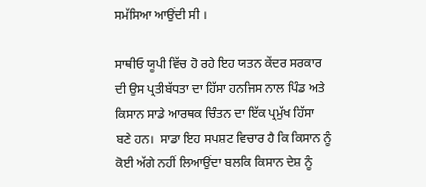ਸਮੱਸਿਆ ਆਉਂਦੀ ਸੀ ।

ਸਾਥੀਓ ਯੂਪੀ ਵਿੱਚ ਹੋ ਰਹੇ ਇਹ ਯਤਨ ਕੇਂਦਰ ਸਰਕਾਰ ਦੀ ਉਸ ਪ੍ਰਤੀਬੱਧਤਾ ਦਾ ਹਿੱਸਾ ਹਨਜਿਸ ਨਾਲ ਪਿੰਡ ਅਤੇ ਕਿਸਾਨ ਸਾਡੇ ਆਰਥਕ ਚਿੰਤਨ ਦਾ ਇੱਕ ਪ੍ਰਮੁੱਖ ਹਿੱਸਾ ਬਣੇ ਹਨ।  ਸਾਡਾ ਇਹ ਸਪਸ਼ਟ ਵਿਚਾਰ ਹੈ ਕਿ ਕਿਸਾਨ ਨੂੰ ਕੋਈ ਅੱਗੇ ਨਹੀਂ ਲਿਆਉਂਦਾ ਬਲਕਿ ਕਿਸਾਨ ਦੇਸ਼ ਨੂੰ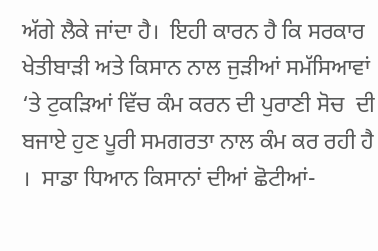ਅੱਗੇ ਲੈਕੇ ਜਾਂਦਾ ਹੈ।  ਇਹੀ ਕਾਰਨ ਹੈ ਕਿ ਸਰਕਾਰ ਖੇਤੀਬਾੜੀ ਅਤੇ ਕਿਸਾਨ ਨਾਲ ਜੁਡ਼ੀਆਂ ਸਮੱਸਿਆਵਾਂ ‘ਤੇ ਟੁਕੜਿਆਂ ਵਿੱਚ ਕੰਮ ਕਰਨ ਦੀ ਪੁਰਾਣੀ ਸੋਚ  ਦੀ ਬਜਾਏ ਹੁਣ ਪੂਰੀ ਸਮਗਰਤਾ ਨਾਲ ਕੰਮ ਕਰ ਰਹੀ ਹੈ ।  ਸਾਡਾ ਧਿਆਨ ਕਿਸਾਨਾਂ ਦੀਆਂ ਛੋਟੀਆਂ-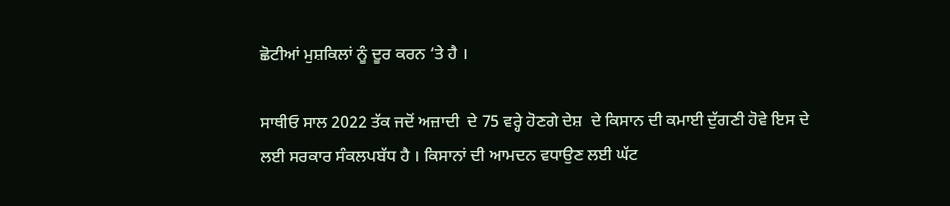ਛੋਟੀਆਂ ਮੁਸ਼ਕਿਲਾਂ ਨੂੰ ਦੂਰ ਕਰਨ ‘ਤੇ ਹੈ ।

ਸਾਥੀਓ ਸਾਲ 2022 ਤੱਕ ਜਦੋਂ ਅਜ਼ਾਦੀ  ਦੇ 75 ਵਰ੍ਹੇ ਹੋਣਗੇ ਦੇਸ਼  ਦੇ ਕਿਸਾਨ ਦੀ ਕਮਾਈ ਦੁੱਗਣੀ ਹੋਵੇ ਇਸ ਦੇ ਲਈ ਸਰਕਾਰ ਸੰਕਲਪਬੱਧ ਹੈ । ਕਿਸਾਨਾਂ ਦੀ ਆਮਦਨ ਵਧਾਉਣ ਲਈ ਘੱਟ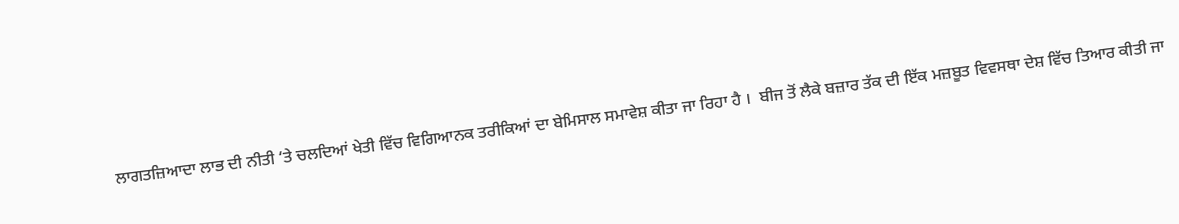ਲਾਗਤਜ਼ਿਆਦਾ ਲਾਭ ਦੀ ਨੀਤੀ ‘ਤੇ ਚਲਦਿਆਂ ਖੇਤੀ ਵਿੱਚ ਵਿਗਿਆਨਕ ਤਰੀਕਿਆਂ ਦਾ ਬੇਮਿਸਾਲ ਸਮਾਵੇਸ਼ ਕੀਤਾ ਜਾ ਰਿਹਾ ਹੈ ।  ਬੀਜ ਤੋਂ ਲੈਕੇ ਬਜ਼ਾਰ ਤੱਕ ਦੀ ਇੱਕ ਮਜ਼ਬੂਤ ਵਿਵਸਥਾ ਦੇਸ਼ ਵਿੱਚ ਤਿਆਰ ਕੀਤੀ ਜਾ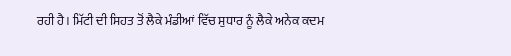ਰਹੀ ਹੈ। ਮਿੱਟੀ ਦੀ ਸਿਹਤ ਤੋਂ ਲੈਕੇ ਮੰਡੀਆਂ ਵਿੱਚ ਸੁਧਾਰ ਨੂੰ ਲੈਕੇ ਅਨੇਕ ਕਦਮ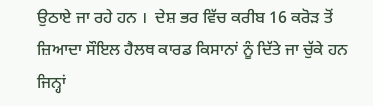ਉਠਾਏ ਜਾ ਰਹੇ ਹਨ ।  ਦੇਸ਼ ਭਰ ਵਿੱਚ ਕਰੀਬ 16 ਕਰੋਡ਼ ਤੋਂ ਜ਼ਿਆਦਾ ਸੌਇਲ ਹੈਲਥ ਕਾਰਡ ਕਿਸਾਨਾਂ ਨੂੰ ਦਿੱਤੇ ਜਾ ਚੁੱਕੇ ਹਨ ਜਿਨ੍ਹਾਂ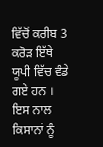ਵਿੱਚੋਂ ਕਰੀਬ 3 ਕਰੋਡ਼ ਇੱਥੇ ਯੂਪੀ ਵਿੱਚ ਵੰਡੇ ਗਏ ਹਨ ।  ਇਸ ਨਾਲ ਕਿਸਾਨਾਂ ਨੂੰ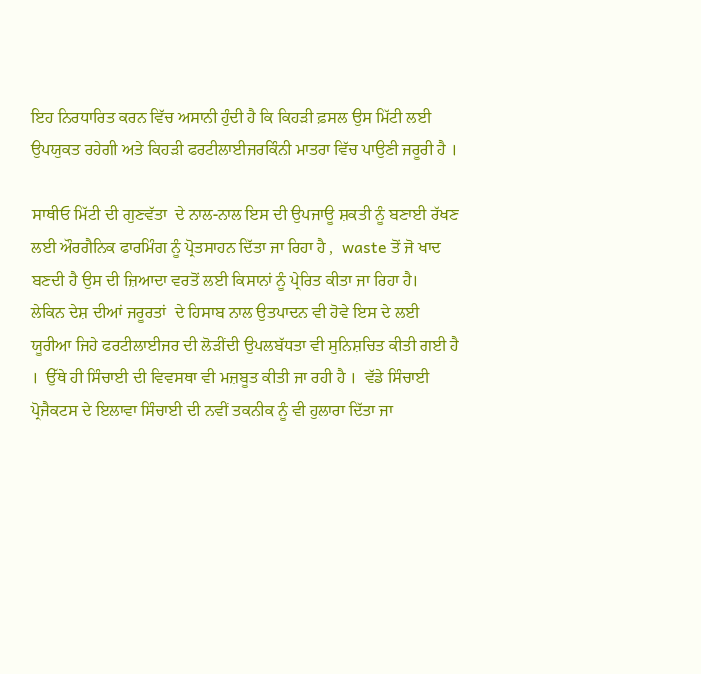ਇਹ ਨਿਰਧਾਰਿਤ ਕਰਨ ਵਿੱਚ ਅਸਾਨੀ ਹੁੰਦੀ ਹੈ ਕਿ ਕਿਹੜੀ ਫ਼ਸਲ ਉਸ ਮਿੱਟੀ ਲਈ ਉਪਯੁਕਤ ਰਹੇਗੀ ਅਤੇ ਕਿਹੜੀ ਫਰਟੀਲਾਈਜਰਕਿੰਨੀ ਮਾਤਰਾ ਵਿੱਚ ਪਾਉਣੀ ਜਰੂਰੀ ਹੈ ।

ਸਾਥੀਓ ਮਿੱਟੀ ਦੀ ਗੁਣਵੱਤਾ  ਦੇ ਨਾਲ-ਨਾਲ ਇਸ ਦੀ ਉਪਜਾਊ ਸ਼ਕਤੀ ਨੂੰ ਬਣਾਈ ਰੱਖਣ ਲਈ ਔਰਗੈਨਿਕ ਫਾਰਮਿੰਗ ਨੂੰ ਪ੍ਰੋਤਸਾਹਨ ਦਿੱਤਾ ਜਾ ਰਿਹਾ ਹੈ ,  waste ਤੋਂ ਜੋ ਖਾਦ ਬਣਦੀ ਹੈ ਉਸ ਦੀ ਜ਼ਿਆਦਾ ਵਰਤੋਂ ਲਈ ਕਿਸਾਨਾਂ ਨੂੰ ਪ੍ਰੇਰਿਤ ਕੀਤਾ ਜਾ ਰਿਹਾ ਹੈ।  ਲੇਕਿਨ ਦੇਸ਼ ਦੀਆਂ ਜਰੂਰਤਾਂ  ਦੇ ਹਿਸਾਬ ਨਾਲ ਉਤਪਾਦਨ ਵੀ ਹੋਵੇ ਇਸ ਦੇ ਲਈ ਯੂਰੀਆ ਜਿਹੇ ਫਰਟੀਲਾਈਜਰ ਦੀ ਲੋੜੀਂਦੀ ਉਪਲਬੱਧਤਾ ਵੀ ਸੁਨਿਸ਼ਚਿਤ ਕੀਤੀ ਗਈ ਹੈ ।  ਉੱਥੇ ਹੀ ਸਿੰਚਾਈ ਦੀ ਵਿਵਸਥਾ ਵੀ ਮਜ਼ਬੂਤ ਕੀਤੀ ਜਾ ਰਹੀ ਹੈ ।  ਵੱਡੇ ਸਿੰਚਾਈ ਪ੍ਰੋਜੈਕਟਸ ਦੇ ਇਲਾਵਾ ਸਿੰਚਾਈ ਦੀ ਨਵੀਂ ਤਕਨੀਕ ਨੂੰ ਵੀ ਹੁਲਾਰਾ ਦਿੱਤਾ ਜਾ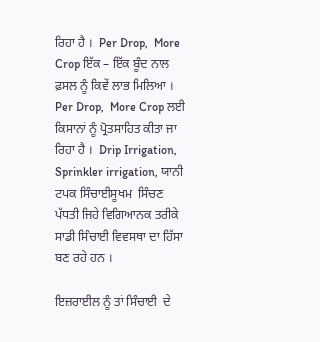ਰਿਹਾ ਹੈ ।  Per Drop,  More Crop ਇੱਕ – ਇੱਕ ਬੂੰਦ ਨਾਲ ਫ਼ਸਲ ਨੂੰ ਕਿਵੇਂ ਲਾਭ ਮਿਲਿਆ ।  Per Drop,  More Crop ਲਈ ਕਿਸਾਨਾਂ ਨੂੰ ਪ੍ਰੋਤਸਾਹਿਤ ਕੀਤਾ ਜਾ ਰਿਹਾ ਹੈ ।  Drip Irrigation,  Sprinkler irrigation, ਯਾਨੀ ਟਪਕ ਸਿੰਚਾਈਸੂਖਮ  ਸਿੰਚਣ ਪੱਧਤੀ ਜਿਹੇ ਵਿਗਿਆਨਕ ਤਰੀਕੇ ਸਾਡੀ ਸਿੰਚਾਈ ਵਿਵਸਥਾ ਦਾ ਹਿੱਸਾ ਬਣ ਰਹੇ ਹਨ ।

ਇਜ਼ਰਾਈਲ ਨੂੰ ਤਾਂ ਸਿੰਚਾਈ  ਦੇ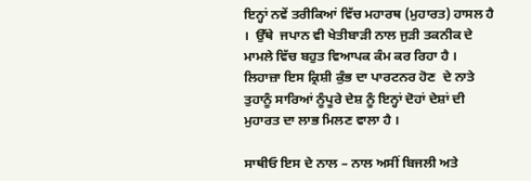ਇਨ੍ਹਾਂ ਨਵੇਂ ਤਰੀਕਿਆਂ ਵਿੱਚ ਮਹਾਰਥ (ਮੁਹਾਰਤ) ਹਾਸਲ ਹੈ ।  ਉੱਥੇ  ਜਪਾਨ ਵੀ ਖੇਤੀਬਾੜੀ ਨਾਲ ਜੁਡ਼ੀ ਤਕਨੀਕ ਦੇ ਮਾਮਲੇ ਵਿੱਚ ਬਹੁਤ ਵਿਆਪਕ ਕੰਮ ਕਰ ਰਿਹਾ ਹੈ ।  ਲਿਹਾਜ਼ਾ ਇਸ ਕ੍ਰਿਸ਼ੀ ਕੁੰਭ ਦਾ ਪਾਰਟਨਰ ਹੋਣ  ਦੇ ਨਾਤੇ ਤੁਹਾਨੂੰ ਸਾਰਿਆਂ ਨੂੰਪੂਰੇ ਦੇਸ਼ ਨੂੰ ਇਨ੍ਹਾਂ ਦੋਹਾਂ ਦੇਸ਼ਾਂ ਦੀ ਮੁਹਾਰਤ ਦਾ ਲਾਭ ਮਿਲਣ ਵਾਲਾ ਹੈ ।

ਸਾਥੀਓ ਇਸ ਦੇ ਨਾਲ – ਨਾਲ ਅਸੀਂ ਬਿਜਲੀ ਅਤੇ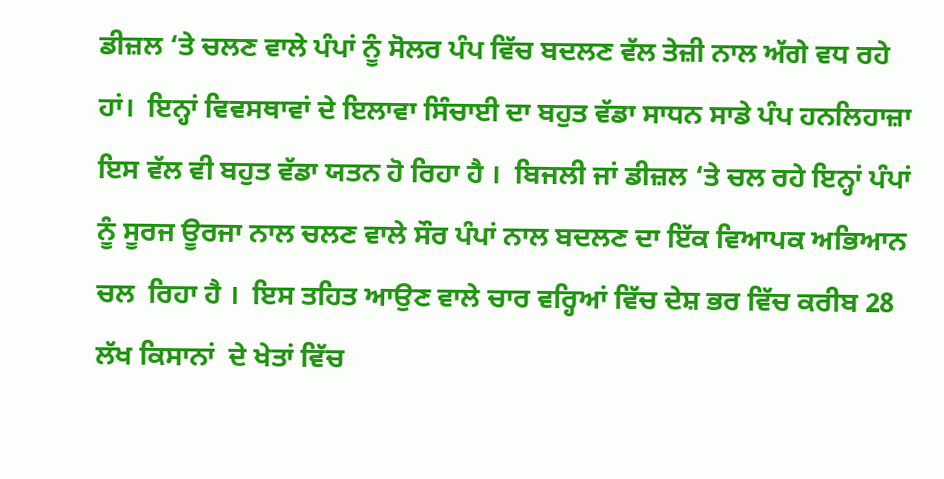ਡੀਜ਼ਲ ‘ਤੇ ਚਲਣ ਵਾਲੇ ਪੰਪਾਂ ਨੂੰ ਸੋਲਰ ਪੰਪ ਵਿੱਚ ਬਦਲਣ ਵੱਲ ਤੇਜ਼ੀ ਨਾਲ ਅੱਗੇ ਵਧ ਰਹੇ ਹਾਂ।  ਇਨ੍ਹਾਂ ਵਿਵਸਥਾਵਾਂ ਦੇ ਇਲਾਵਾ ਸਿੰਚਾਈ ਦਾ ਬਹੁਤ ਵੱਡਾ ਸਾਧਨ ਸਾਡੇ ਪੰਪ ਹਨਲਿਹਾਜ਼ਾ ਇਸ ਵੱਲ ਵੀ ਬਹੁਤ ਵੱਡਾ ਯਤਨ ਹੋ ਰਿਹਾ ਹੈ ।  ਬਿਜਲੀ ਜਾਂ ਡੀਜ਼ਲ ‘ਤੇ ਚਲ ਰਹੇ ਇਨ੍ਹਾਂ ਪੰਪਾਂ ਨੂੰ ਸੂਰਜ ਊਰਜਾ ਨਾਲ ਚਲਣ ਵਾਲੇ ਸੌਰ ਪੰਪਾਂ ਨਾਲ ਬਦਲਣ ਦਾ ਇੱਕ ਵਿਆਪਕ ਅਭਿਆਨ ਚਲ  ਰਿਹਾ ਹੈ ।  ਇਸ ਤਹਿਤ ਆਉਣ ਵਾਲੇ ਚਾਰ ਵਰ੍ਹਿਆਂ ਵਿੱਚ ਦੇਸ਼ ਭਰ ਵਿੱਚ ਕਰੀਬ 28 ਲੱਖ ਕਿਸਾਨਾਂ  ਦੇ ਖੇਤਾਂ ਵਿੱਚ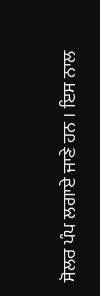ਸੋਲਰ ਪੰਪ ਲਗਾਏ ਜਾਣੇ ਹਨ । ਇਸ ਨਾਲ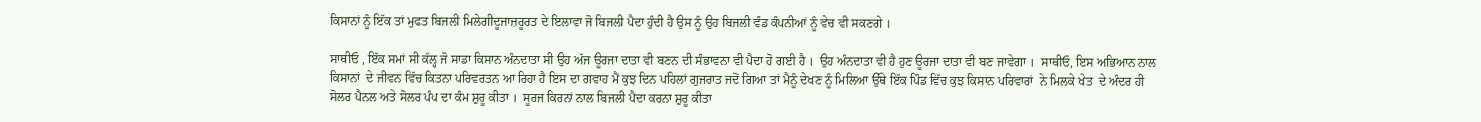ਕਿਸਾਨਾਂ ਨੂੰ ਇੱਕ ਤਾਂ ਮੁਫਤ ਬਿਜਲੀ ਮਿਲੇਗੀਦੂਜਾਜ਼ਰੂਰਤ ਦੇ ਇਲਾਵਾ ਜੋ ਬਿਜਲੀ ਪੈਦਾ ਹੁੰਦੀ ਹੈ ਉਸ ਨੂੰ ਉਹ ਬਿਜਲੀ ਵੰਡ ਕੰਪਨੀਆਂ ਨੂੰ ਵੇਚ ਵੀ ਸਕਣਗੇ ।

ਸਾਥੀਓ , ਇੱਕ ਸਮਾਂ ਸੀ ਕੱਲ੍ਹ ਜੋ ਸਾਡਾ ਕਿਸਾਨ ਅੰਨਦਾਤਾ ਸੀ ਉਹ ਅੱਜ ਊਰਜਾ ਦਾਤਾ ਵੀ ਬਣਨ ਦੀ ਸੰਭਾਵਨਾ ਵੀ ਪੈਦਾ ਹੋ ਗਈ ਹੈ ।  ਉਹ ਅੰਨਦਾਤਾ ਵੀ ਹੈ ਹੁਣ ਊਰਜਾ ਦਾਤਾ ਵੀ ਬਣ ਜਾਵੇਗਾ ।  ਸਾਥੀਓ, ਇਸ ਅਭਿਆਨ ਨਾਲ ਕਿਸਾਨਾਂ  ਦੇ ਜੀਵਨ ਵਿੱਚ ਕਿਤਨਾ ਪਰਿਵਰਤਨ ਆ ਰਿਹਾ ਹੈ ਇਸ ਦਾ ਗਵਾਹ ਮੈਂ ਕੁਝ ਦਿਨ ਪਹਿਲਾਂ ਗੁਜਰਾਤ ਜਦੋਂ ਗਿਆ ਤਾਂ ਮੈਨੂੰ ਦੇਖਣ ਨੂੰ ਮਿਲਿਆ ਉੱਥੇ ਇੱਕ ਪਿੰਡ ਵਿੱਚ ਕੁਝ ਕਿਸਾਨ ਪਰਿਵਾਰਾਂ  ਨੇ ਮਿਲਕੇ ਖੇਤ  ਦੇ ਅੰਦਰ ਹੀ ਸੋਲਰ ਪੈਨਲ ਅਤੇ ਸੋਲਰ ਪੰਪ ਦਾ ਕੰਮ ਸ਼ੁਰੂ ਕੀਤਾ ।  ਸੂਰਜ ਕਿਰਨਾਂ ਨਾਲ ਬਿਜਲੀ ਪੈਦਾ ਕਰਨਾ ਸ਼ੁਰੂ ਕੀਤਾ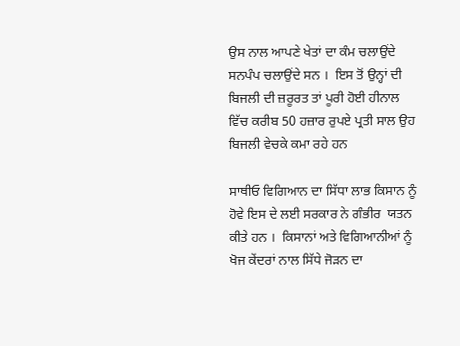ਉਸ ਨਾਲ ਆਪਣੇ ਖੇਤਾਂ ਦਾ ਕੰਮ ਚਲਾਉਂਦੇ ਸਨਪੰਪ ਚਲਾਉਂਦੇ ਸਨ ।  ਇਸ ਤੋਂ ਉਨ੍ਹਾਂ ਦੀ ਬਿਜਲੀ ਦੀ ਜ਼ਰੂਰਤ ਤਾਂ ਪੂਰੀ ਹੋਈ ਹੀਨਾਲ ਵਿੱਚ ਕਰੀਬ 50 ਹਜ਼ਾਰ ਰੁਪਏ ਪ੍ਰਤੀ ਸਾਲ ਉਹ ਬਿਜਲੀ ਵੇਚਕੇ ਕਮਾ ਰਹੇ ਹਨ

ਸਾਥੀਓ ਵਿਗਿਆਨ ਦਾ ਸਿੱਧਾ ਲਾਭ ਕਿਸਾਨ ਨੂੰ ਹੋਵੇ ਇਸ ਦੇ ਲਈ ਸਰਕਾਰ ਨੇ ਗੰਭੀਰ  ਯਤਨ ਕੀਤੇ ਹਨ ।  ਕਿਸਾਨਾਂ ਅਤੇ ਵਿਗਿਆਨੀਆਂ ਨੂੰ ਖੋਜ ਕੇਂਦਰਾਂ ਨਾਲ ਸਿੱਧੇ ਜੋੜਨ ਦਾ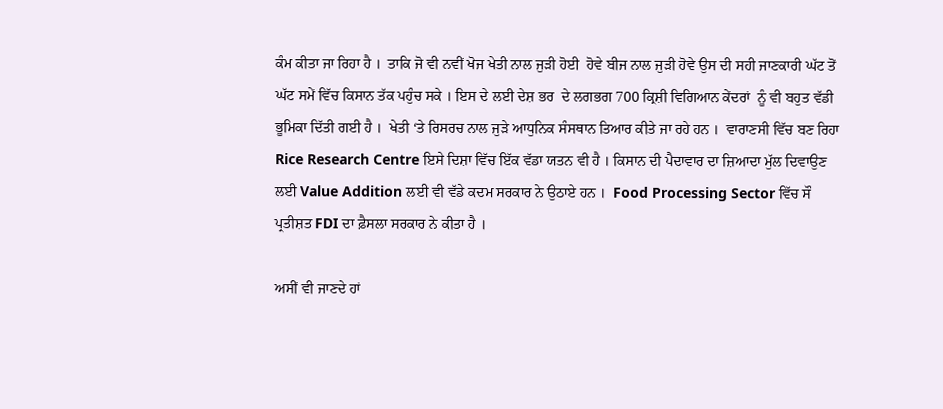ਕੰਮ ਕੀਤਾ ਜਾ ਰਿਹਾ ਹੈ ।  ਤਾਕਿ ਜੋ ਵੀ ਨਵੀਂ ਖੋਜ ਖੇਤੀ ਨਾਲ ਜੁਡ਼ੀ ਹੋਈ  ਹੋਵੇ ਬੀਜ ਨਾਲ ਜੁਡ਼ੀ ਹੋਵੇ ਉਸ ਦੀ ਸਹੀ ਜਾਣਕਾਰੀ ਘੱਟ ਤੋਂ ਘੱਟ ਸਮੇਂ ਵਿੱਚ ਕਿਸਾਨ ਤੱਕ ਪਹੁੰਚ ਸਕੇ । ਇਸ ਦੇ ਲਈ ਦੇਸ਼ ਭਰ  ਦੇ ਲਗਭਗ 700 ਕ੍ਰਿਸ਼ੀ ਵਿਗਿਆਨ ਕੇਂਦਰਾਂ  ਨੂੰ ਵੀ ਬਹੁਤ ਵੱਡੀ ਭੂਮਿਕਾ ਦਿੱਤੀ ਗਈ ਹੈ ।  ਖੇਤੀ ‘ਤੇ ਰਿਸਰਚ ਨਾਲ ਜੁਡ਼ੇ ਆਧੁਨਿਕ ਸੰਸਥਾਨ ਤਿਆਰ ਕੀਤੇ ਜਾ ਰਹੇ ਹਨ ।  ਵਾਰਾਣਸੀ ਵਿੱਚ ਬਣ ਰਿਹਾ Rice Research Centre ਇਸੇ ਦਿਸ਼ਾ ਵਿੱਚ ਇੱਕ ਵੱਡਾ ਯਤਨ ਵੀ ਹੈ । ਕਿਸਾਨ ਦੀ ਪੈਦਾਵਾਰ ਦਾ ਜ਼ਿਆਦਾ ਮੁੱਲ ਦਿਵਾਉਣ ਲਈ Value Addition ਲਈ ਵੀ ਵੱਡੇ ਕਦਮ ਸਰਕਾਰ ਨੇ ਉਠਾਏ ਹਨ ।  Food Processing Sector ਵਿੱਚ ਸੌ ਪ੍ਰਤੀਸ਼ਤ FDI ਦਾ ਫ਼ੈਸਲਾ ਸਰਕਾਰ ਨੇ ਕੀਤਾ ਹੈ ।

ਅਸੀਂ ਵੀ ਜਾਣਦੇ ਹਾਂ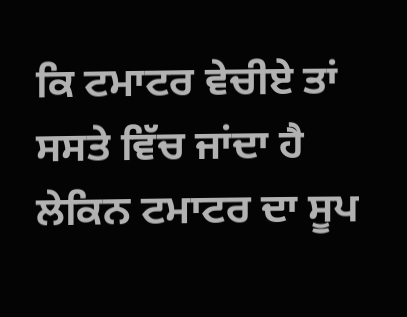ਕਿ ਟਮਾਟਰ ਵੇਚੀਏ ਤਾਂ ਸਸਤੇ ਵਿੱਚ ਜਾਂਦਾ ਹੈ ਲੇਕਿਨ ਟਮਾਟਰ ਦਾ ਸੂਪ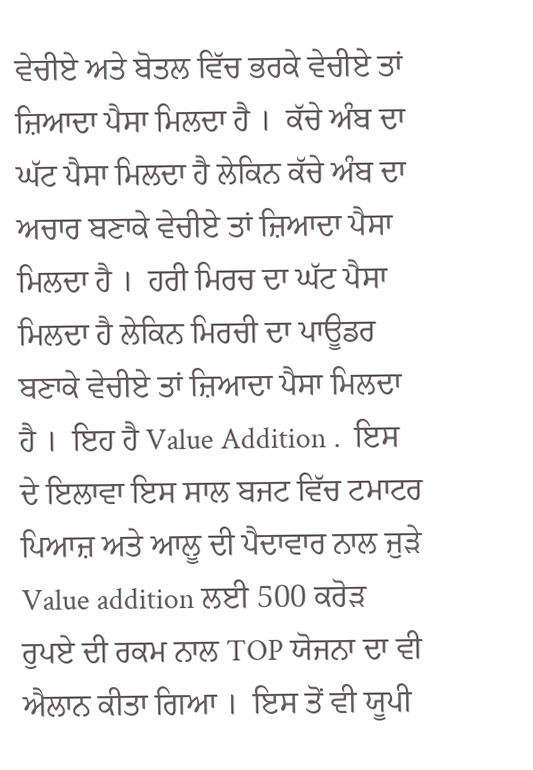ਵੇਚੀਏ ਅਤੇ ਬੋਤਲ ਵਿੱਚ ਭਰਕੇ ਵੇਚੀਏ ਤਾਂ ਜ਼ਿਆਦਾ ਪੈਸਾ ਮਿਲਦਾ ਹੈ ।  ਕੱਚੇ ਅੰਬ ਦਾ ਘੱਟ ਪੈਸਾ ਮਿਲਦਾ ਹੈ ਲੇਕਿਨ ਕੱਚੇ ਅੰਬ ਦਾ ਅਚਾਰ ਬਣਾਕੇ ਵੇਚੀਏ ਤਾਂ ਜ਼ਿਆਦਾ ਪੈਸਾ ਮਿਲਦਾ ਹੈ ।  ਹਰੀ ਮਿਰਚ ਦਾ ਘੱਟ ਪੈਸਾ ਮਿਲਦਾ ਹੈ ਲੇਕਿਨ ਮਿਰਚੀ ਦਾ ਪਾਊਡਰ ਬਣਾਕੇ ਵੇਚੀਏ ਤਾਂ ਜ਼ਿਆਦਾ ਪੈਸਾ ਮਿਲਦਾ ਹੈ ।  ਇਹ ਹੈ Value Addition .  ਇਸ ਦੇ ਇਲਾਵਾ ਇਸ ਸਾਲ ਬਜਟ ਵਿੱਚ ਟਮਾਟਰ ਪਿਆਜ਼ ਅਤੇ ਆਲੂ ਦੀ ਪੈਦਾਵਾਰ ਨਾਲ ਜੁਡ਼ੇ Value addition ਲਈ 500 ਕਰੋਡ਼ ਰੁਪਏ ਦੀ ਰਕਮ ਨਾਲ TOP ਯੋਜਨਾ ਦਾ ਵੀ ਐਲਾਨ ਕੀਤਾ ਗਿਆ ।  ਇਸ ਤੋਂ ਵੀ ਯੂਪੀ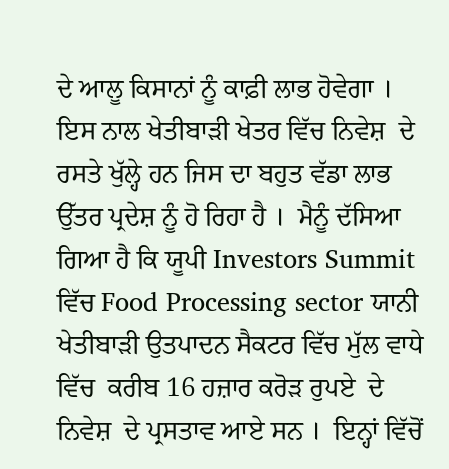ਦੇ ਆਲੂ ਕਿਸਾਨਾਂ ਨੂੰ ਕਾਫ਼ੀ ਲਾਭ ਹੋਵੇਗਾ । ਇਸ ਨਾਲ ਖੇਤੀਬਾੜੀ ਖੇਤਰ ਵਿੱਚ ਨਿਵੇਸ਼  ਦੇ ਰਸਤੇ ਖੁੱਲ੍ਹੇ ਹਨ ਜਿਸ ਦਾ ਬਹੁਤ ਵੱਡਾ ਲਾਭ ਉੱਤਰ ਪ੍ਰਦੇਸ਼ ਨੂੰ ਹੋ ਰਿਹਾ ਹੈ ।  ਮੈਨੂੰ ਦੱਸਿਆ ਗਿਆ ਹੈ ਕਿ ਯੂਪੀ Investors Summit ਵਿੱਚ Food Processing sector ਯਾਨੀ ਖੇਤੀਬਾੜੀ ਉਤਪਾਦਨ ਸੈਕਟਰ ਵਿੱਚ ਮੁੱਲ ਵਾਧੇ ਵਿੱਚ  ਕਰੀਬ 16 ਹਜ਼ਾਰ ਕਰੋਡ਼ ਰੁਪਏ  ਦੇ ਨਿਵੇਸ਼  ਦੇ ਪ੍ਰਸਤਾਵ ਆਏ ਸਨ ।  ਇਨ੍ਹਾਂ ਵਿੱਚੋਂ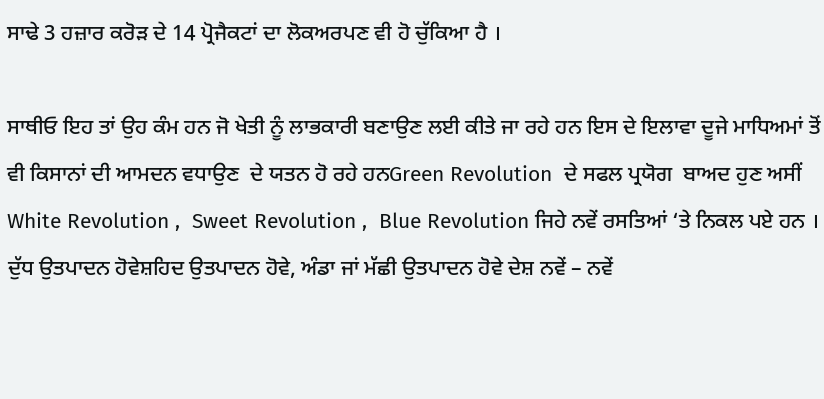ਸਾਢੇ 3 ਹਜ਼ਾਰ ਕਰੋਡ਼ ਦੇ 14 ਪ੍ਰੋਜੈਕਟਾਂ ਦਾ ਲੋਕਅਰਪਣ ਵੀ ਹੋ ਚੁੱਕਿਆ ਹੈ ।

ਸਾਥੀਓ ਇਹ ਤਾਂ ਉਹ ਕੰਮ ਹਨ ਜੋ ਖੇਤੀ ਨੂੰ ਲਾਭਕਾਰੀ ਬਣਾਉਣ ਲਈ ਕੀਤੇ ਜਾ ਰਹੇ ਹਨ ਇਸ ਦੇ ਇਲਾਵਾ ਦੂਜੇ ਮਾਧਿਅਮਾਂ ਤੋਂ ਵੀ ਕਿਸਾਨਾਂ ਦੀ ਆਮਦਨ ਵਧਾਉਣ  ਦੇ ਯਤਨ ਹੋ ਰਹੇ ਹਨGreen Revolution  ਦੇ ਸਫਲ ਪ੍ਰਯੋਗ  ਬਾਅਦ ਹੁਣ ਅਸੀਂ White Revolution ,  Sweet Revolution ,  Blue Revolution ਜਿਹੇ ਨਵੇਂ ਰਸਤਿਆਂ ‘ਤੇ ਨਿਕਲ ਪਏ ਹਨ ।  ਦੁੱਧ ਉਤਪਾਦਨ ਹੋਵੇਸ਼ਹਿਦ ਉਤਪਾਦਨ ਹੋਵੇ, ਅੰਡਾ ਜਾਂ ਮੱਛੀ ਉਤਪਾਦਨ ਹੋਵੇ ਦੇਸ਼ ਨਵੇਂ – ਨਵੇਂ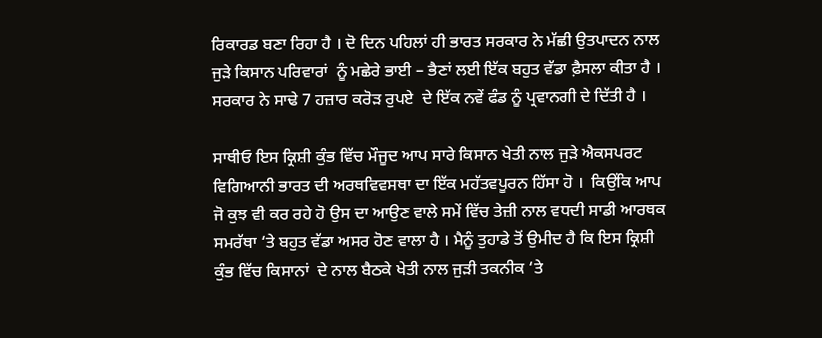ਰਿਕਾਰਡ ਬਣਾ ਰਿਹਾ ਹੈ । ਦੋ ਦਿਨ ਪਹਿਲਾਂ ਹੀ ਭਾਰਤ ਸਰਕਾਰ ਨੇ ਮੱਛੀ ਉਤਪਾਦਨ ਨਾਲ ਜੁਡ਼ੇ ਕਿਸਾਨ ਪਰਿਵਾਰਾਂ  ਨੂੰ ਮਛੇਰੇ ਭਾਈ – ਭੈਣਾਂ ਲਈ ਇੱਕ ਬਹੁਤ ਵੱਡਾ ਫ਼ੈਸਲਾ ਕੀਤਾ ਹੈ ।  ਸਰਕਾਰ ਨੇ ਸਾਢੇ 7 ਹਜ਼ਾਰ ਕਰੋਡ਼ ਰੁਪਏ  ਦੇ ਇੱਕ ਨਵੇਂ ਫੰਡ ਨੂੰ ਪ੍ਰਵਾਨਗੀ ਦੇ ਦਿੱਤੀ ਹੈ ।

ਸਾਥੀਓ ਇਸ ਕ੍ਰਿਸ਼ੀ ਕੁੰਭ ਵਿੱਚ ਮੌਜੂਦ ਆਪ ਸਾਰੇ ਕਿਸਾਨ ਖੇਤੀ ਨਾਲ ਜੁਡ਼ੇ ਐਕਸਪਰਟ ਵਿਗਿਆਨੀ ਭਾਰਤ ਦੀ ਅਰਥਵਿਵਸਥਾ ਦਾ ਇੱਕ ਮਹੱਤਵਪੂਰਨ ਹਿੱਸਾ ਹੋ ।  ਕਿਉਂਕਿ ਆਪ ਜੋ ਕੁਝ ਵੀ ਕਰ ਰਹੇ ਹੋ ਉਸ ਦਾ ਆਉਣ ਵਾਲੇ ਸਮੇਂ ਵਿੱਚ ਤੇਜ਼ੀ ਨਾਲ ਵਧਦੀ ਸਾਡੀ ਆਰਥਕ ਸਮਰੱਥਾ ‘ਤੇ ਬਹੁਤ ਵੱਡਾ ਅਸਰ ਹੋਣ ਵਾਲਾ ਹੈ । ਮੈਨੂੰ ਤੁਹਾਡੇ ਤੋਂ ਉਮੀਦ ਹੈ ਕਿ ਇਸ ਕ੍ਰਿਸ਼ੀ ਕੁੰਭ ਵਿੱਚ ਕਿਸਾਨਾਂ  ਦੇ ਨਾਲ ਬੈਠਕੇ ਖੇਤੀ ਨਾਲ ਜੁੜੀ ਤਕਨੀਕ ‘ਤੇ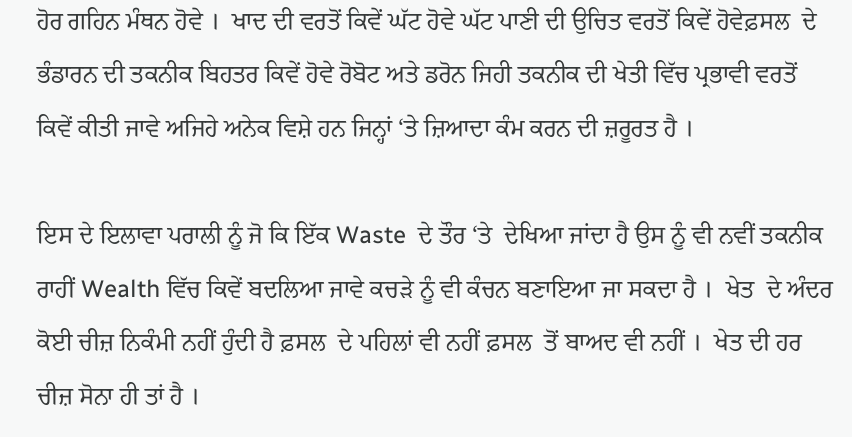ਹੋਰ ਗਹਿਨ ਮੰਥਨ ਹੋਵੇ ।  ਖਾਦ ਦੀ ਵਰਤੋਂ ਕਿਵੇਂ ਘੱਟ ਹੋਵੇ ਘੱਟ ਪਾਣੀ ਦੀ ਉਚਿਤ ਵਰਤੋਂ ਕਿਵੇਂ ਹੋਵੇਫ਼ਸਲ  ਦੇ ਭੰਡਾਰਨ ਦੀ ਤਕਨੀਕ ਬਿਹਤਰ ਕਿਵੇਂ ਹੋਵੇ ਰੋਬੋਟ ਅਤੇ ਡਰੋਨ ਜਿਹੀ ਤਕਨੀਕ ਦੀ ਖੇਤੀ ਵਿੱਚ ਪ੍ਰਭਾਵੀ ਵਰਤੋਂ ਕਿਵੇਂ ਕੀਤੀ ਜਾਵੇ ਅਜਿਹੇ ਅਨੇਕ ਵਿਸ਼ੇ ਹਨ ਜਿਨ੍ਹਾਂ ‘ਤੇ ਜ਼ਿਆਦਾ ਕੰਮ ਕਰਨ ਦੀ ਜ਼ਰੂਰਤ ਹੈ ।

ਇਸ ਦੇ ਇਲਾਵਾ ਪਰਾਲੀ ਨੂੰ ਜੋ ਕਿ ਇੱਕ Waste  ਦੇ ਤੌਰ ‘ਤੇ  ਦੇਖਿਆ ਜਾਂਦਾ ਹੈ ਉਸ ਨੂੰ ਵੀ ਨਵੀਂ ਤਕਨੀਕ  ਰਾਹੀਂ Wealth ਵਿੱਚ ਕਿਵੇਂ ਬਦਲਿਆ ਜਾਵੇ ਕਚੜੇ ਨੂੰ ਵੀ ਕੰਚਨ ਬਣਾਇਆ ਜਾ ਸਕਦਾ ਹੈ ।  ਖੇਤ  ਦੇ ਅੰਦਰ ਕੋਈ ਚੀਜ਼ ਨਿਕੰਮੀ ਨਹੀਂ ਹੁੰਦੀ ਹੈ ਫ਼ਸਲ  ਦੇ ਪਹਿਲਾਂ ਵੀ ਨਹੀਂ ਫ਼ਸਲ  ਤੋਂ ਬਾਅਦ ਵੀ ਨਹੀਂ ।  ਖੇਤ ਦੀ ਹਰ ਚੀਜ਼ ਸੋਨਾ ਹੀ ਤਾਂ ਹੈ ।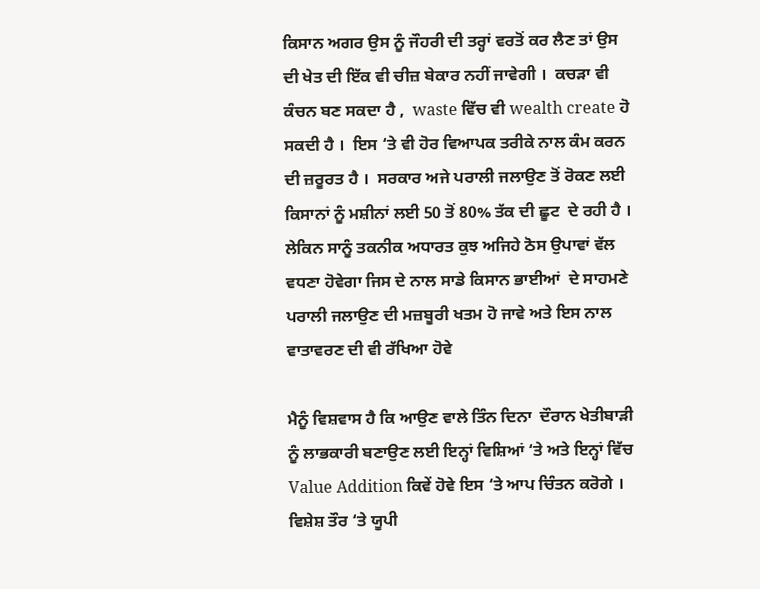ਕਿਸਾਨ ਅਗਰ ਉਸ ਨੂੰ ਜੌਹਰੀ ਦੀ ਤਰ੍ਹਾਂ ਵਰਤੋਂ ਕਰ ਲੈਣ ਤਾਂ ਉਸ ਦੀ ਖੇਤ ਦੀ ਇੱਕ ਵੀ ਚੀਜ਼ ਬੇਕਾਰ ਨਹੀਂ ਜਾਵੇਗੀ ।  ਕਚੜਾ ਵੀ ਕੰਚਨ ਬਣ ਸਕਦਾ ਹੈ ,  waste ਵਿੱਚ ਵੀ wealth create ਹੋ ਸਕਦੀ ਹੈ ।  ਇਸ ‘ਤੇ ਵੀ ਹੋਰ ਵਿਆਪਕ ਤਰੀਕੇ ਨਾਲ ਕੰਮ ਕਰਨ ਦੀ ਜ਼ਰੂਰਤ ਹੈ ।  ਸਰਕਾਰ ਅਜੇ ਪਰਾਲੀ ਜਲਾਉਣ ਤੋਂ ਰੋਕਣ ਲਈ ਕਿਸਾਨਾਂ ਨੂੰ ਮਸ਼ੀਨਾਂ ਲਈ 50 ਤੋਂ 80% ਤੱਕ ਦੀ ਛੂਟ  ਦੇ ਰਹੀ ਹੈ ।  ਲੇਕਿਨ ਸਾਨੂੰ ਤਕਨੀਕ ਅਧਾਰਤ ਕੁਝ ਅਜਿਹੇ ਠੋਸ ਉਪਾਵਾਂ ਵੱਲ ਵਧਣਾ ਹੋਵੇਗਾ ਜਿਸ ਦੇ ਨਾਲ ਸਾਡੇ ਕਿਸਾਨ ਭਾਈਆਂ  ਦੇ ਸਾਹਮਣੇ ਪਰਾਲੀ ਜਲਾਉਣ ਦੀ ਮਜ਼ਬੂਰੀ ਖਤਮ ਹੋ ਜਾਵੇ ਅਤੇ ਇਸ ਨਾਲ ਵਾਤਾਵਰਣ ਦੀ ਵੀ ਰੱਖਿਆ ਹੋਵੇ

ਮੈਨੂੰ ਵਿਸ਼ਵਾਸ ਹੈ ਕਿ ਆਉਣ ਵਾਲੇ ਤਿੰਨ ਦਿਨਾ  ਦੌਰਾਨ ਖੇਤੀਬਾੜੀ ਨੂੰ ਲਾਭਕਾਰੀ ਬਣਾਉਣ ਲਈ ਇਨ੍ਹਾਂ ਵਿਸ਼ਿਆਂ ‘ਤੇ ਅਤੇ ਇਨ੍ਹਾਂ ਵਿੱਚ Value Addition ਕਿਵੇਂ ਹੋਵੇ ਇਸ ‘ਤੇ ਆਪ ਚਿੰਤਨ ਕਰੋਗੇ ।  ਵਿਸ਼ੇਸ਼ ਤੌਰ ‘ਤੇ ਯੂਪੀ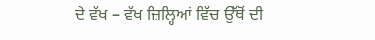ਦੇ ਵੱਖ – ਵੱਖ ਜ਼ਿਲ੍ਹਿਆਂ ਵਿੱਚ ਉੱਥੋਂ ਦੀ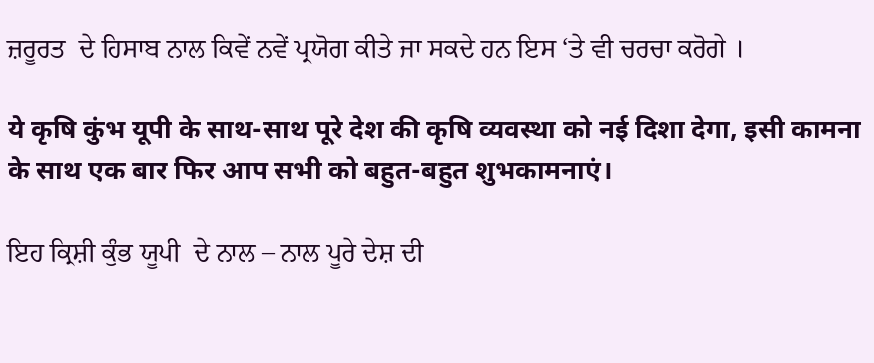ਜ਼ਰੂਰਤ  ਦੇ ਹਿਸਾਬ ਨਾਲ ਕਿਵੇਂ ਨਵੇਂ ਪ੍ਰਯੋਗ ਕੀਤੇ ਜਾ ਸਕਦੇ ਹਨ ਇਸ ‘ਤੇ ਵੀ ਚਰਚਾ ਕਰੋਗੇ ।

ये कृषि कुंभ यूपी के साथ-साथ पूरे देश की कृषि व्यवस्था को नई दिशा देगा, इसी कामना के साथ एक बार फिर आप सभी को बहुत-बहुत शुभकामनाएं।

ਇਹ ਕ੍ਰਿਸ਼ੀ ਕੁੰਭ ਯੂਪੀ  ਦੇ ਨਾਲ – ਨਾਲ ਪੂਰੇ ਦੇਸ਼ ਦੀ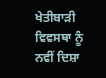ਖੇਤੀਬਾੜੀ ਵਿਵਸਥਾ ਨੂੰ ਨਵੀਂ ਦਿਸ਼ਾ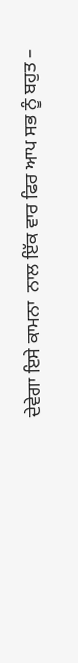ਦੇਵੇਗਾ ਇਸੇ ਕਾਮਨਾ  ਨਾਲ ਇੱਕ ਵਾਰ ਫਿਰ ਆਪ ਸਭ ਨੂੰ ਬਹੁਤ –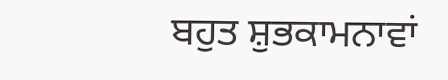ਬਹੁਤ ਸ਼ੁਭਕਾਮਨਾਵਾਂ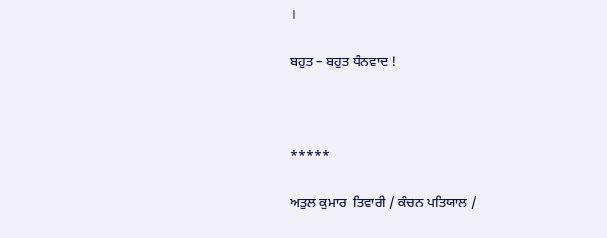।

ਬਹੁਤ – ਬਹੁਤ ਧੰਨਵਾਦ !



*****

ਅਤੁਲ ਕੁਮਾਰ  ਤਿਵਾਰੀ / ਕੰਚਨ ਪਤਿਯਾਲ /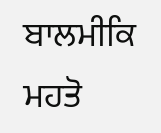ਬਾਲਮੀਕਿ ਮਹਤੋ